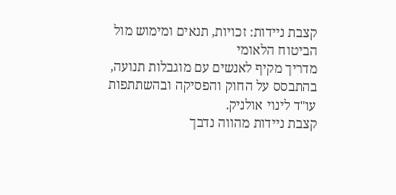קצבת ניידות: זכויות, תנאים ומימוש מול הביטוח הלאומי
מדריך מקיף לאנשים עם מוגבלות תנועה, בהתבסס על החוק והפסיקה ובהשתתפות עו"ד לינוי אולניק.
קצבת ניידות מהווה נדבך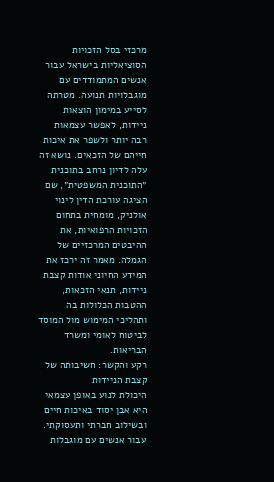מרכזי בסל הזכויות הסוציאליות בישראל עבור אנשים המתמודדים עם מוגבלויות תנועה. מטרתה לסייע במימון הוצאות ניידות, לאפשר עצמאות רבה יותר ולשפר את איכות חייהם של הזכאים. נושא זה עלה לדיון נרחב בתוכנית ״התוכנית המשפטית״, שם הציגה עורכת הדין לינוי אולניק, מומחית בתחום הזכויות הרפואיות, את ההיבטים המרכזיים של הגמלה. מאמר זה ירכז את המידע החיוני אודות קצבת ניידות, תנאי הזכאות, ההטבות הכלולות בה ותהליכי המימוש מול המוסד לביטוח לאומי ומשרד הבריאות.
רקע והקשר: חשיבותה של קצבת הניידות
היכולת לנוע באופן עצמאי היא אבן יסוד באיכות חיים ובשילוב חברתי ותעסוקתי. עבור אנשים עם מוגבלות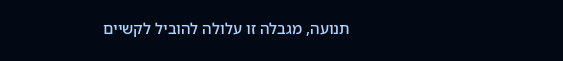תנועה, מגבלה זו עלולה להוביל לקשיים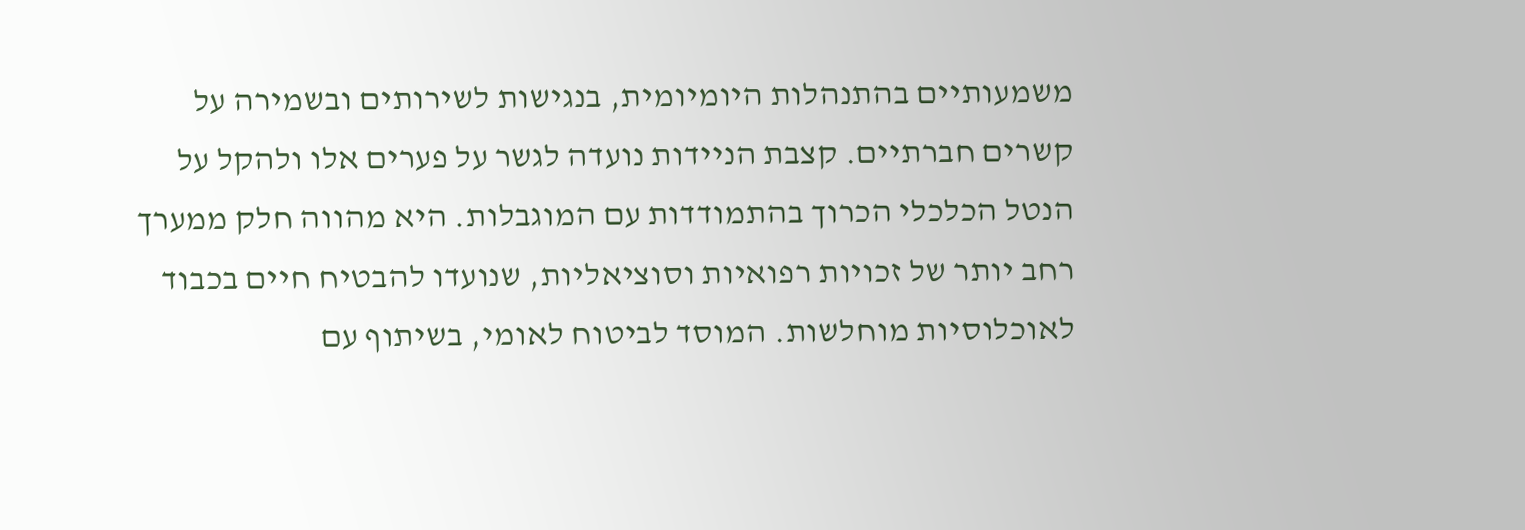משמעותיים בהתנהלות היומיומית, בנגישות לשירותים ובשמירה על קשרים חברתיים. קצבת הניידות נועדה לגשר על פערים אלו ולהקל על הנטל הכלכלי הכרוך בהתמודדות עם המוגבלות. היא מהווה חלק ממערך רחב יותר של זכויות רפואיות וסוציאליות, שנועדו להבטיח חיים בכבוד לאוכלוסיות מוחלשות. המוסד לביטוח לאומי, בשיתוף עם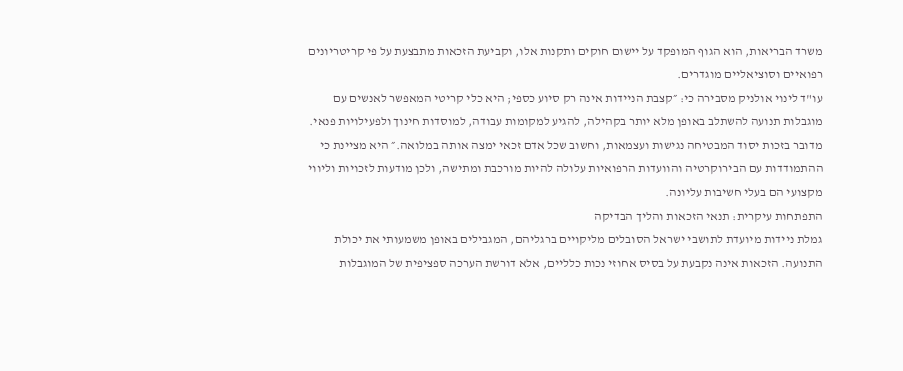משרד הבריאות, הוא הגוף המופקד על יישום חוקים ותקנות אלו, וקביעת הזכאות מתבצעת על פי קריטריונים רפואיים וסוציאליים מוגדרים.
עו"ד לינוי אולניק מסבירה כי: ״קצבת הניידות אינה רק סיוע כספי; היא כלי קריטי המאפשר לאנשים עם מוגבלות תנועה להשתלב באופן מלא יותר בקהילה, להגיע למקומות עבודה, למוסדות חינוך ולפעילויות פנאי. מדובר בזכות יסוד המבטיחה נגישות ועצמאות, וחשוב שכל אדם זכאי ימצה אותה במלואה.״ היא מציינת כי ההתמודדות עם הבירוקרטיה והוועדות הרפואיות עלולה להיות מורכבת ומתישה, ולכן מודעות לזכויות וליווי מקצועי הם בעלי חשיבות עליונה.
התפתחות עיקרית: תנאי הזכאות והליך הבדיקה
גמלת ניידות מיועדת לתושבי ישראל הסובלים מליקויים ברגליהם, המגבילים באופן משמעותי את יכולת התנועה. הזכאות אינה נקבעת על בסיס אחוזי נכות כלליים, אלא דורשת הערכה ספציפית של המוגבלות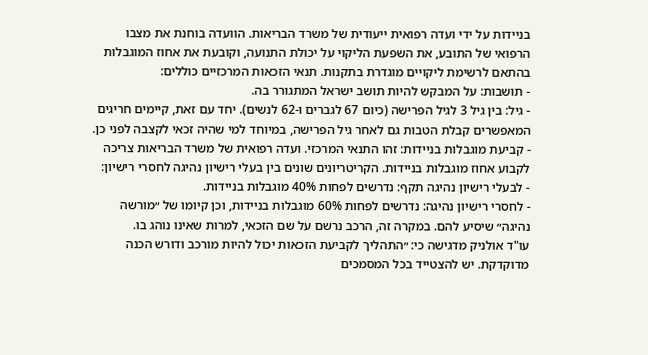בניידות על ידי ועדה רפואית ייעודית של משרד הבריאות. הוועדה בוחנת את מצבו הרפואי של התובע, את השפעת הליקוי על יכולת התנועה, וקובעת את אחוז המוגבלות בהתאם לרשימת ליקויים מוגדרת בתקנות. תנאי הזכאות המרכזיים כוללים:
- תושבות: על המבקש להיות תושב ישראל המתגורר בה.
- גיל: בין גיל 3 לגיל הפרישה (כיום 67 לגברים ו-62 לנשים). יחד עם זאת, קיימים חריגים המאפשרים קבלת הטבות גם לאחר גיל הפרישה, במיוחד למי שהיה זכאי לקצבה לפני כן.
- קביעת מוגבלות בניידות: זהו התנאי המרכזי. ועדה רפואית של משרד הבריאות צריכה לקבוע אחוז מוגבלות בניידות. הקריטריונים שונים בין בעלי רישיון נהיגה לחסרי רישיון:
- לבעלי רישיון נהיגה תקף: נדרשים לפחות 40% מוגבלות בניידות.
- לחסרי רישיון נהיגה: נדרשים לפחות 60% מוגבלות בניידות, וכן קיומו של ״מורשה נהיגה״ שיסיע להם. במקרה זה, הרכב נרשם על שם הזכאי, למרות שאינו נוהג בו.
עו"ד אולניק מדגישה כי: ״התהליך לקביעת הזכאות יכול להיות מורכב ודורש הכנה מדוקדקת. יש להצטייד בכל המסמכים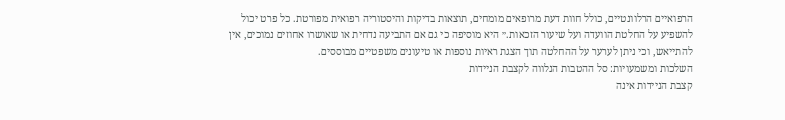הרפואיים הרלוונטיים, כולל חוות דעת מרופאים מומחים, תוצאות בדיקות והיסטוריה רפואית מפורטת. כל פרט יכול להשפיע על החלטת הוועדה ועל שיעור הזכאות.״ היא מוסיפה כי גם אם התביעה נדחית או שאושרו אחוזים נמוכים, אין להתייאש, וכי ניתן לערער על ההחלטה תוך הצגת ראיות נוספות או טיעונים משפטיים מבוססים.
השלכות ומשמעויות: סל ההטבות הנלווה לקצבת הניידות
קצבת הניידות אינה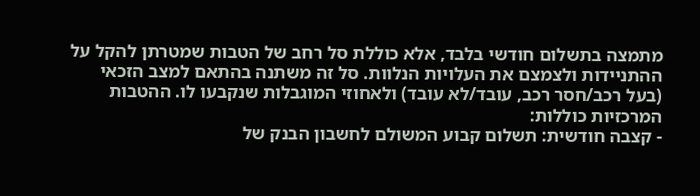מתמצה בתשלום חודשי בלבד, אלא כוללת סל רחב של הטבות שמטרתן להקל על ההתניידות ולצמצם את העלויות הנלוות. סל זה משתנה בהתאם למצב הזכאי (בעל רכב/חסר רכב, עובד/לא עובד) ולאחוזי המוגבלות שנקבעו לו. ההטבות המרכזיות כוללות:
- קצבה חודשית: תשלום קבוע המשולם לחשבון הבנק של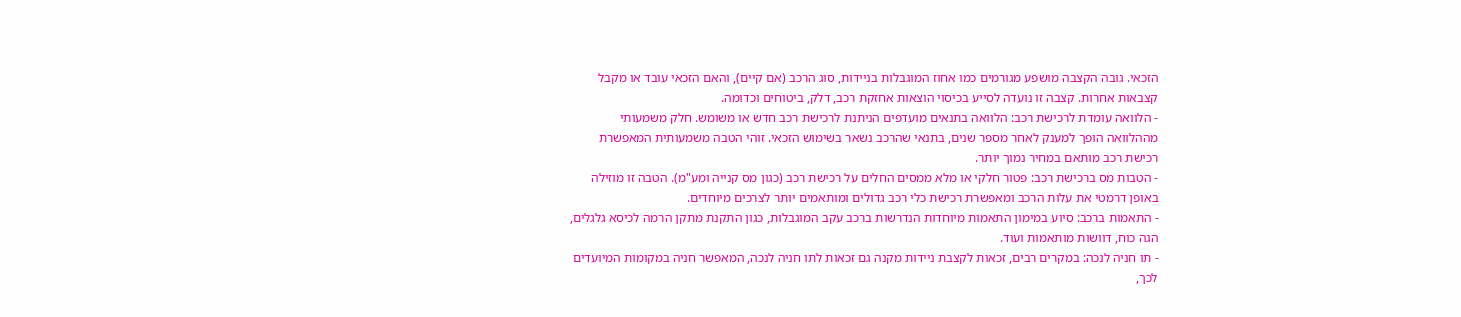הזכאי. גובה הקצבה מושפע מגורמים כמו אחוז המוגבלות בניידות, סוג הרכב (אם קיים), והאם הזכאי עובד או מקבל קצבאות אחרות. קצבה זו נועדה לסייע בכיסוי הוצאות אחזקת רכב, דלק, ביטוחים וכדומה.
- הלוואה עומדת לרכישת רכב: הלוואה בתנאים מועדפים הניתנת לרכישת רכב חדש או משומש. חלק משמעותי מההלוואה הופך למענק לאחר מספר שנים, בתנאי שהרכב נשאר בשימוש הזכאי. זוהי הטבה משמעותית המאפשרת רכישת רכב מותאם במחיר נמוך יותר.
- הטבות מס ברכישת רכב: פטור חלקי או מלא ממסים החלים על רכישת רכב (כגון מס קנייה ומע"מ). הטבה זו מוזילה באופן דרמטי את עלות הרכב ומאפשרת רכישת כלי רכב גדולים ומותאמים יותר לצרכים מיוחדים.
- התאמות ברכב: סיוע במימון התאמות מיוחדות הנדרשות ברכב עקב המוגבלות, כגון התקנת מתקן הרמה לכיסא גלגלים, הגה כוח, דוושות מותאמות ועוד.
- תו חניה לנכה: במקרים רבים, זכאות לקצבת ניידות מקנה גם זכאות לתו חניה לנכה, המאפשר חניה במקומות המיועדים לכך,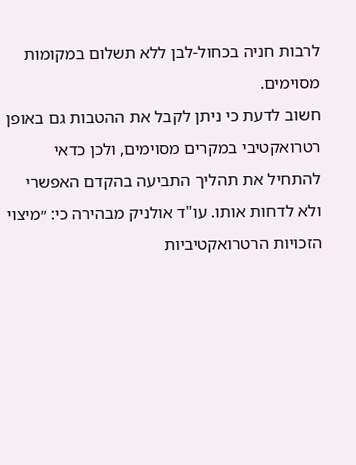לרבות חניה בכחול-לבן ללא תשלום במקומות מסוימים.
חשוב לדעת כי ניתן לקבל את ההטבות גם באופן רטרואקטיבי במקרים מסוימים, ולכן כדאי להתחיל את תהליך התביעה בהקדם האפשרי ולא לדחות אותו. עו"ד אולניק מבהירה כי: ״מיצוי הזכויות הרטרואקטיביות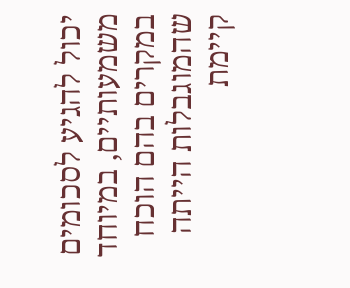יכול להגיע לסכומים משמעותיים, במיוחד במקרים בהם הוכח שהמוגבלות הייתה קיימת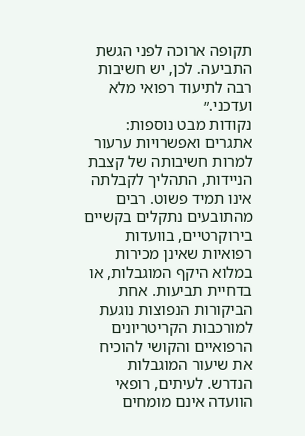תקופה ארוכה לפני הגשת התביעה. לכן, יש חשיבות רבה לתיעוד רפואי מלא ועדכני.״
נקודות מבט נוספות: אתגרים ואפשרויות ערעור
למרות חשיבותה של קצבת הניידות, התהליך לקבלתה אינו תמיד פשוט. רבים מהתובעים נתקלים בקשיים בירוקרטיים, בוועדות רפואיות שאינן מכירות במלוא היקף המוגבלות, או בדחיית תביעות. אחת הביקורות הנפוצות נוגעת למורכבות הקריטריונים הרפואיים והקושי להוכיח את שיעור המוגבלות הנדרש. לעיתים, רופאי הוועדה אינם מומחים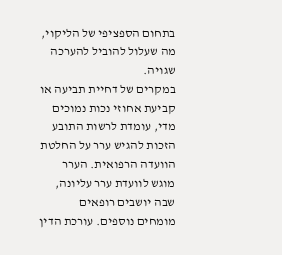בתחום הספציפי של הליקוי, מה שעלול להוביל להערכה שגויה.
במקרים של דחיית תביעה או קביעת אחוזי נכות נמוכים מדי, עומדת לרשות התובע הזכות להגיש ערר על החלטת הוועדה הרפואית. הערר מוגש לוועדת ערר עליונה, שבה יושבים רופאים מומחים נוספים. עורכת הדין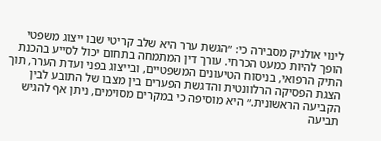לינוי אולניק מסבירה כי: ״הגשת ערר היא שלב קריטי שבו ייצוג משפטי הופך להיות כמעט הכרחי. עורך דין המתמחה בתחום יכול לסייע בהכנת התיק הרפואי, בניסוח הטיעונים המשפטיים, ובייצוג בפני ועדת הערר, תוך הצגת הפסיקה הרלוונטית והדגשת הפערים בין מצבו של התובע לבין הקביעה הראשונית.״ היא מוסיפה כי במקרים מסוימים, ניתן אף להגיש תביעה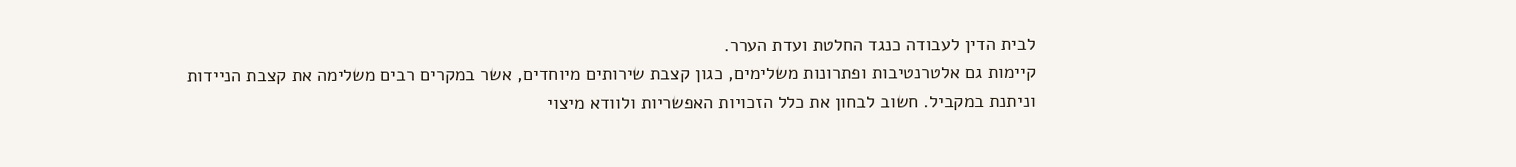לבית הדין לעבודה כנגד החלטת ועדת הערר.
קיימות גם אלטרנטיבות ופתרונות משלימים, כגון קצבת שירותים מיוחדים, אשר במקרים רבים משלימה את קצבת הניידות וניתנת במקביל. חשוב לבחון את כלל הזכויות האפשריות ולוודא מיצוי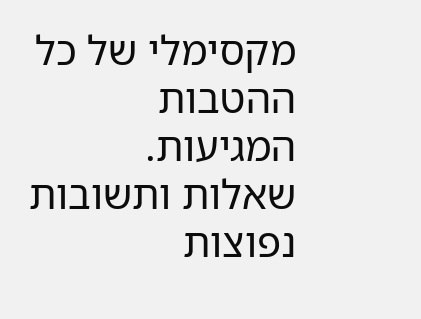מקסימלי של כל ההטבות המגיעות.
שאלות ותשובות נפוצות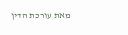מאת עורכת הדין